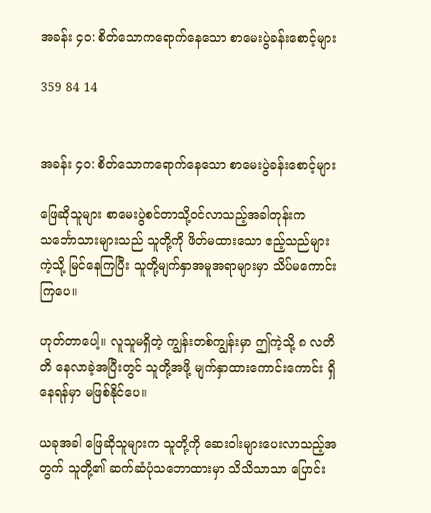အခန်း ၄၀: စိတ်သောကရောက်နေသော စာမေးပွဲခန်းစောင့်များ

359 84 14


အခန်း ၄၀: စိတ်သောကရောက်နေသော စာမေးပွဲခန်းစောင့်များ

ဖြေဆိုသူများ စာမေးပွဲစင်တာသို့ဝင်လာသည့်အခါတုန်းက သင်္ဘောသားများသည် သူတို့ကို ဖိတ်မထားသော ဧည့်သည်များကဲ့သို့ မြင်နေကြပြီး သူတို့မျက်နှာအမူအရာများမှာ သိပ်မကောင်းကြပေ။

ဟုတ်တာပေါ့။ လူသူမရှိတဲ့ ကျွန်းတစ်ကျွန်းမှာ ဤကဲ့သို့ ၈ လတိတိ နေလာခဲ့အပြီးတွင် သူတို့အဖို့ မျက်နှာထားကောင်းကောင်း ရှိနေရန်မှာ မဖြစ်နိုင်ပေ။

ယခုအခါ ဖြေဆိုသူများက သူတို့ကို ဆေးဝါးများပေးလာသည့်အတွက် သူတို့၏ ဆက်ဆံပုံသဘောထားမှာ သိသိသာသာ ပြောင်း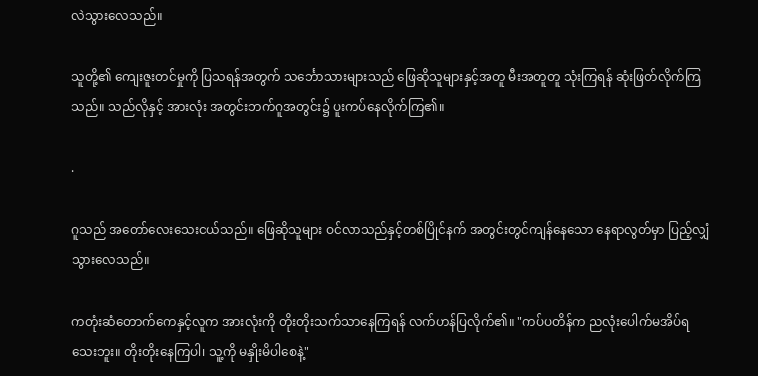လဲသွားလေသည်။

သူတို့၏ ကျေးဇူးတင်မှုကို ပြသရန်အတွက် သင်္ဘောသားများသည် ဖြေဆိုသူများနှင့်အတူ မီးအတူတူ သုံးကြရန် ဆုံးဖြတ်လိုက်ကြသည်။ သည်လိုနှင့် အားလုံး အတွင်းဘက်ဂူအတွင်း၌ ပူးကပ်နေလိုက်ကြ၏။

.

ဂူသည် အတော်လေးသေးငယ်သည်။ ဖြေဆိုသူများ ဝင်လာသည်နှင့်တစ်ပြိုင်နက် အတွင်းတွင်ကျန်နေသော နေရာလွတ်မှာ ပြည့်လျှံသွားလေသည်။

ကတုံးဆံတောက်ကေနှင့်လူက အားလုံးကို တိုးတိုးသက်သာနေကြရန် လက်ဟန်ပြလိုက်၏။ "ကပ်ပတိန်က ညလုံးပေါက်မအိပ်ရသေးဘူး။ တိုးတိုးနေကြပါ၊ သူ့ကို မနှိုးမိပါစေနဲ့"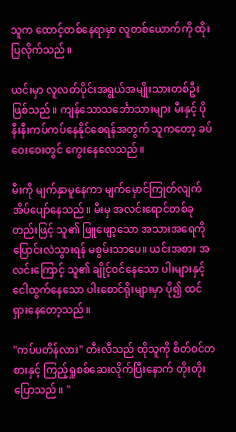သူက ထောင့်တစ်နေရာမှာ လူတစ်ယောက်ကို ထိုးပြလိုက်သည်။

ယင်းမှာ လူလတ်ပိုင်းအရွယ်အမျိုးသားတစ်ဦးဖြစ်သည်။ ကျန်သောသင်္ဘောသားများ မီးနှင့် ပိုနီးနီးကပ်ကပ်နေနိုင်စေရန်အတွက် သူကတော့ ခပ်ဝေးဝေးတွင် ကွေးနေလေသည်။

မီးကို မျက်နှာမူနေကာ မျက်မှောင်ကြုတ်လျက် အိပ်ပျော်နေသည်။ မီးမှ အလင်းရောင်တစ်ခုတည်းဖြင့် သူ၏ ဖြူဖျော့သော အသားအရေကို ပြောင်းလဲသွားရန် မစွမ်းသာပေ။ ယင်းအစား အလင်းကြောင့် သူ၏ ချိုင့်ဝင်နေသော ပါးများနှင့် ငေါထွက်နေသော ပါးစောင်ရိုးများမှာ ပို၍ ထင်ရှားနေတော့သည်။

"ကပ်ပတိန်လား" တီးလီသည် ထိုသူကို စိတ်ဝင်တစားနှင့် ကြည့်ရှုစစ်ဆေးလိုက်ပြီးနောက် တိုးတိုးပြောသည်။ "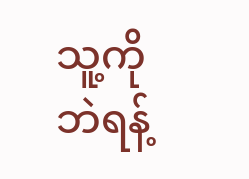သူ့ကို ဘဲရန့်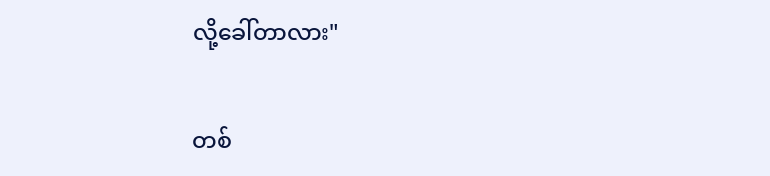လို့ခေါ်တာလား"

တစ်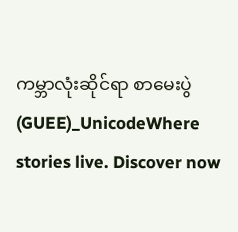ကမ္ဘာလုံးဆိုင်ရာ စာမေးပွဲ (GUEE)_UnicodeWhere stories live. Discover now